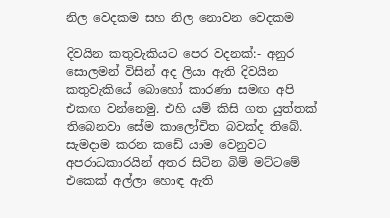නිල වෙදකම සහ නිල නොවන වෙදකම

දිවයින කතුවැකියට පෙර වදනක්:- අනුර සොලමන් විසින් අද ලියා ඇති දිවයින කතුවැකියේ බොහෝ කාරණා සමඟ අපි එකඟ වන්නෙමු. එහි යම් කිසි ගත යුත්තක් තිබෙනවා සේම කාලෝචිත බවක්ද තිබේ. සැමදාම කරන කඩේ යාම වෙනුවට අපරාධකාරයින් අතර සිටින බිම් මට්ටමේ එකෙක් අල්ලා හොඳ ඇති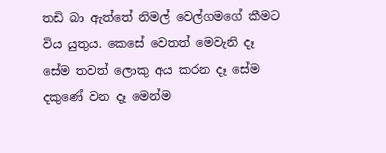තඩි බා ඇත්තේ නිමල් වෙල්ගමගේ කීමට විය යුතුය. කෙසේ වෙතත් මෙවැනි දෑ සේම තවත් ලොකු අය කරන දෑ සේම දකුණේ වන දෑ මෙන්ම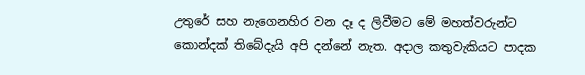උතුරේ සහ නැගෙනහිර වන දෑ ද ලිවීමට මේ මහත්වරුන්ට කොන්දක් තිබේදැයි අපි දන්නේ නැත. අදාල කතුවැකියට පාදක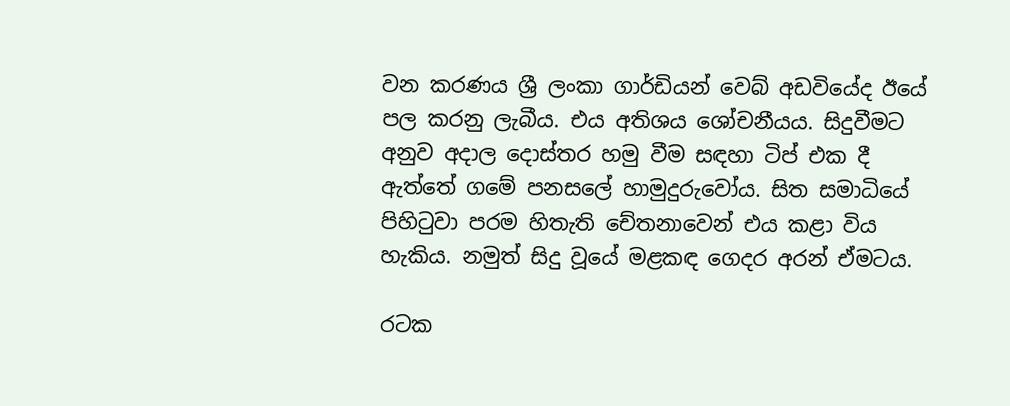වන කරණය ශ්‍රී ලංකා ගාර්ඩියන් වෙබ් අඩවියේද ඊයේ පල කරනු ලැබීය. එය අතිශය ශෝචනීයය. සිදුවීමට අනුව අදාල දොස්තර හමු වීම සඳහා ටිප් එක දී ඇත්තේ ගමේ පනසලේ හාමුදුරුවෝය. සිත සමාධියේ පිහිටුවා පරම හිතැති චේතනාවෙන් එය කළා විය හැකිය. නමුත් සිදු වූයේ මළකඳ ගෙදර අරන් ඒමටය.

රටක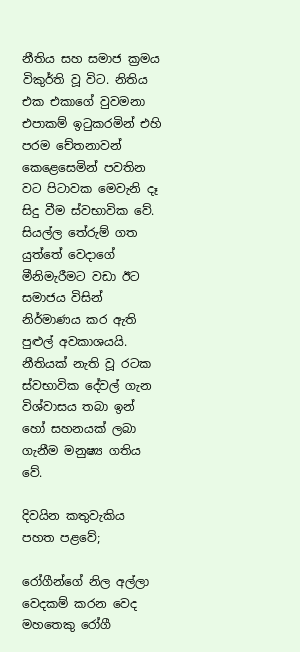නීතිය සහ සමාජ ක්‍රමය විකුර්ති වූ විට. නිතිය එක එකාගේ වුවමනා එපාකම් ඉටුකරමින් එහි පරම චේතනාවන් කෙළෙසෙමින් පවතින වට පිටාවක මෙවැනි දෑ සිදු වීම ස්වභාවික වේ. සියල්ල තේරුම් ගත යුත්තේ වෙදාගේ මීනිමැරීමට වඩා ඊට සමාජය විසින් නිර්මාණය කර ඇති පුළුල් අවකාශයයි. නීතියක් නැති වූ රටක ස්වභාවික දේවල් ගැන විශ්වාසය තබා ඉන් හෝ සහනයක් ලබා ගැනීම මනුෂ්‍ය ගතිය වේ.

දිවයින කතුවැකිය පහත පළවේ;

රෝගීන්ගේ නිල අල්ලා වෙදකම් කරන වෙද මහතෙකු රෝගී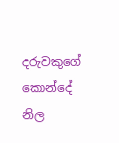දරුවකුගේ කොන්දේ නිල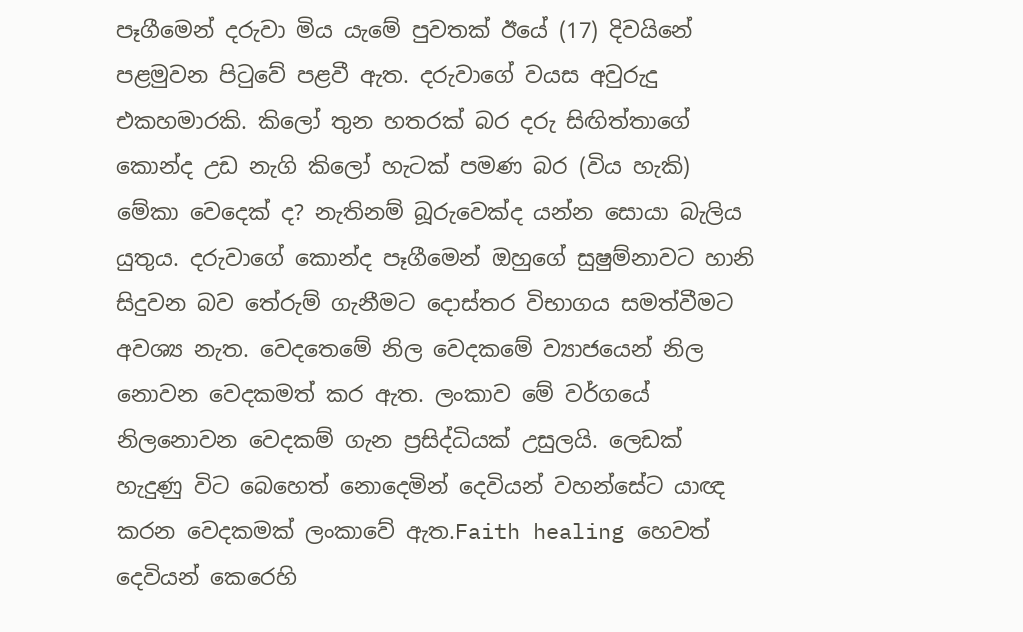පෑගීමෙන් දරුවා මිය යැමේ පුවතක්‌ ඊයේ (17) දිවයිනේ පළමුවන පිටුවේ පළවී ඇත. දරුවාගේ වයස අවුරුදු එකහමාරකි. කිලෝ තුන හතරක්‌ බර දරු සිඟිත්තාගේ කොන්ද උඩ නැගි කිලෝ හැටක්‌ පමණ බර (විය හැකි) මේකා වෙදෙක්‌ ද? නැතිනම් බූරුවෙක්‌ද යන්න සොයා බැලිය යුතුය. දරුවාගේ කොන්ද පෑගීමෙන් ඔහුගේ සුෂුම්නාවට හානි සිදුවන බව තේරුම් ගැනීමට දොස්‌තර විභාගය සමත්වීමට අවශ්‍ය නැත. වෙදතෙමේ නිල වෙදකමේ ව්‍යාජයෙන් නිල නොවන වෙදකමත් කර ඇත. ලංකාව මේ වර්ගයේ නිලනොවන වෙදකම් ගැන ප්‍රසිද්ධියක්‌ උසුලයි. ලෙඩක්‌ හැදුණු විට බෙහෙත් නොදෙමින් දෙවියන් වහන්සේට යාඥ කරන වෙදකමක්‌ ලංකාවේ ඇත.Faith healing හෙවත් දෙවියන් කෙරෙහි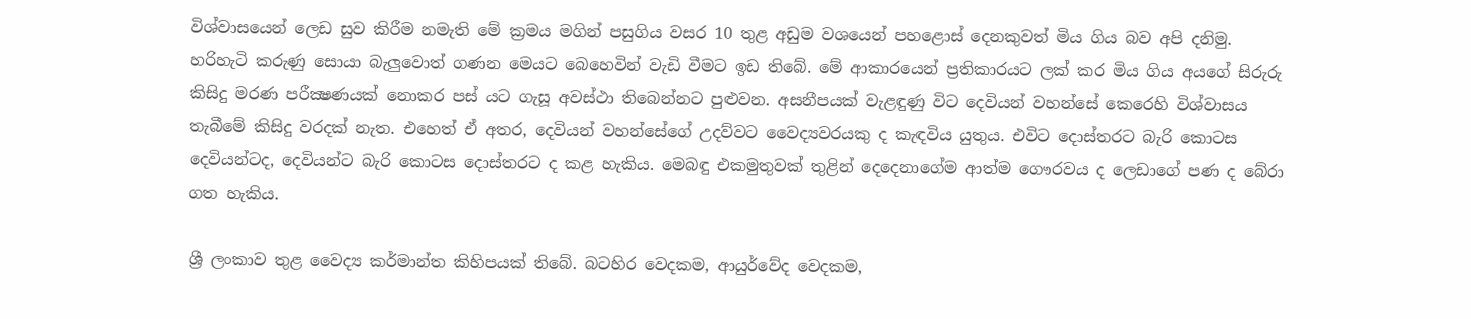විශ්වාසයෙන් ලෙඩ සුව කිරීම නමැති මේ ක්‍රමය මගින් පසුගිය වසර 10 තුළ අඩුම වශයෙන් පහළොස්‌ දෙනකුවත් මිය ගිය බව අපි දනිමු. හරිහැටි කරුණු සොයා බැලුවොත් ගණන මෙයට බෙහෙවින් වැඩි වීමට ඉඩ තිබේ. මේ ආකාරයෙන් ප්‍රතිකාරයට ලක්‌ කර මිය ගිය අයගේ සිරුරු කිසිදු මරණ පරීක්‍ෂණයක්‌ නොකර පස්‌ යට ගැසූ අවස්‌ථා තිබෙන්නට පුළුවන. අසනීපයක්‌ වැළඳුණු විට දෙවියන් වහන්සේ කෙරෙහි විශ්වාසය තැබීමේ කිසිදු වරදක්‌ නැත. එහෙත් ඒ අතර, දෙවියන් වහන්සේගේ උදව්වට වෛද්‍යවරයකු ද කැඳවිය යුතුය. එවිට දොස්‌තරට බැරි කොටස දෙවියන්ටද, දෙවියන්ට බැරි කොටස දොස්‌තරට ද කළ හැකිය. මෙබඳු එකමුතුවක්‌ තුළින් දෙදෙනාගේම ආත්ම ගෞරවය ද ලෙඩාගේ පණ ද බේරා ගත හැකිය.

ශ්‍රී ලංකාව තුළ වෛද්‍ය කර්මාන්ත කිහිපයක්‌ තිබේ. බටහිර වෙදකම, ආයුර්වේද වෙදකම,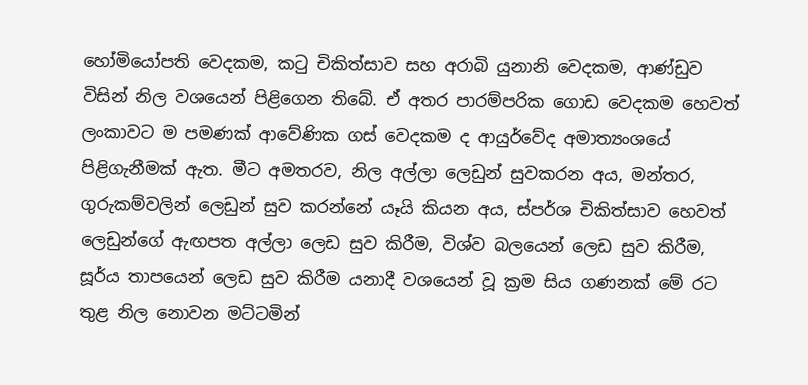හෝමියෝපති වෙදකම, කටු චිකිත්සාව සහ අරාබි යුනානි වෙදකම, ආණ්‌ඩුව විසින් නිල වශයෙන් පිළිගෙන තිබේ. ඒ අතර පාරම්පරික ගොඩ වෙදකම හෙවත් ලංකාවට ම පමණක්‌ ආවේණික ගස්‌ වෙදකම ද ආයුර්වේද අමාත්‍යංශයේ පිළිගැනීමක්‌ ඇත. මීට අමතරව, නිල අල්ලා ලෙඩුන් සුවකරන අය, මන්තර, ගුරුකම්වලින් ලෙඩුන් සුව කරන්නේ යෑයි කියන අය, ස්‌පර්ශ චිකිත්සාව හෙවත් ලෙඩුන්ගේ ඇඟපත අල්ලා ලෙඩ සුව කිරීම, විශ්ව බලයෙන් ලෙඩ සුව කිරීම, සූර්ය තාපයෙන් ලෙඩ සුව කිරීම යනාදී වශයෙන් වූ ක්‍රම සිය ගණනක්‌ මේ රට තුළ නිල නොවන මට්‌ටමින්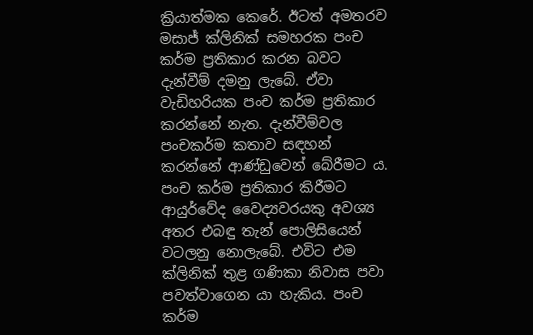ක්‍රියාත්මක කෙරේ. ඊටත් අමතරව මසාජ් ක්‌ලිනික්‌ සමහරක පංච කර්ම ප්‍රතිකාර කරන බවට දැන්වීම් දමනු ලැබේ. ඒවා වැඩිහරියක පංච කර්ම ප්‍රතිකාර කරන්නේ නැත. දැන්වීම්වල පංචකර්ම කතාව සඳහන් කරන්නේ ආණ්‌ඩුවෙන් බේරීමට ය. පංච කර්ම ප්‍රතිකාර කිරීමට ආයුර්වේද වෛද්‍යවරයකු අවශ්‍ය අතර එබඳු තැන් පොලිසියෙන් වටලනු නොලැබේ. එවිට එම ක්‌ලිනික්‌ තුළ ගණිකා නිවාස පවා පවත්වාගෙන යා හැකිය. පංච කර්ම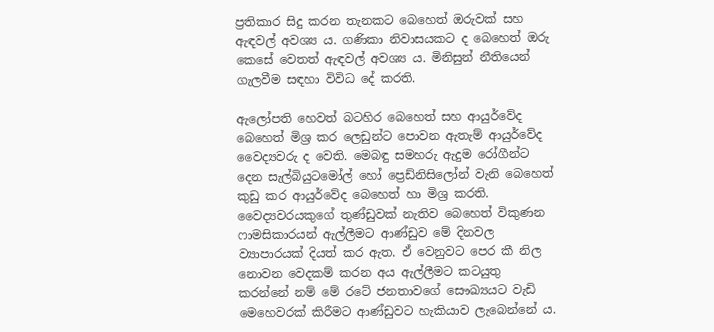ප්‍රතිකාර සිදු කරන තැනකට බෙහෙත් ඔරුවක්‌ සහ ඇඳවල් අවශ්‍ය ය. ගණිකා නිවාසයකට ද බෙහෙත් ඔරු කෙසේ වෙතත් ඇඳවල් අවශ්‍ය ය. මිනිසුන් නීතියෙන් ගැලවීම සඳහා විවිධ දේ කරති.

ඇලෝපති හෙවත් බටහිර බෙහෙත් සහ ආයුර්වේද බෙහෙත් මිශ්‍ර කර ලෙඩුන්ට පොවන ඇතැම් ආයුර්වේද වෛද්‍යවරු ද වෙති. මෙබඳු සමහරු ඇදුම රෝගීන්ට දෙන සැල්බියුටමෝල් හෝ ප්‍රෙඩ්නිසිලෝන් වැනි බෙහෙත් කුඩු කර ආයුර්වේද බෙහෙත් හා මිශ්‍ර කරති. වෛද්‍යවරයකුගේ තුණ්‌ඩුවක්‌ නැතිව බෙහෙත් විකුණන ෆාමසිකාරයන් ඇල්ලීමට ආණ්‌ඩුව මේ දිනවල ව්‍යාපාරයක්‌ දියත් කර ඇත. ඒ වෙනුවට පෙර කී නිල නොවන වෙදකම් කරන අය ඇල්ලීමට කටයුතු කරන්නේ නම් මේ රටේ ජනතාවගේ සෞඛ්‍යයට වැඩි මෙහෙවරක්‌ කිරීමට ආණ්‌ඩුවට හැකියාව ලැබෙන්නේ ය.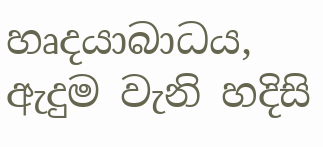හෘදයාබාධය, ඇදුම වැනි හදිසි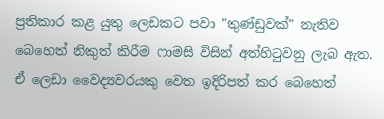ප්‍රතිකාර කළ යුතු ලෙඩකට පවා "තුණ්‌ඩුවක්‌" නැතිව බෙහෙත් නිකුත් කිරීම ෆාමසි විසින් අත්හිටුවනු ලැබ ඇත. ඒ ලෙඩා වෛද්‍යවරයකු වෙත ඉදිරිපත් කර බෙහෙත්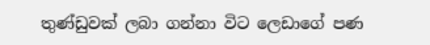තුණ්‌ඩුවක්‌ ලබා ගන්නා විට ලෙඩාගේ පණ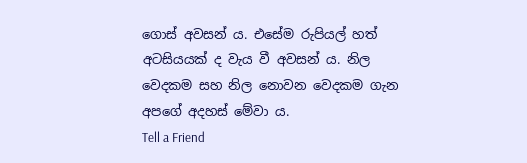ගොස්‌ අවසන් ය. එසේම රුපියල් හත් අටසියයක්‌ ද වැය වී අවසන් ය. නිල වෙදකම සහ නිල නොවන වෙදකම ගැන අපගේ අදහස්‌ මේවා ය.
Tell a Friend